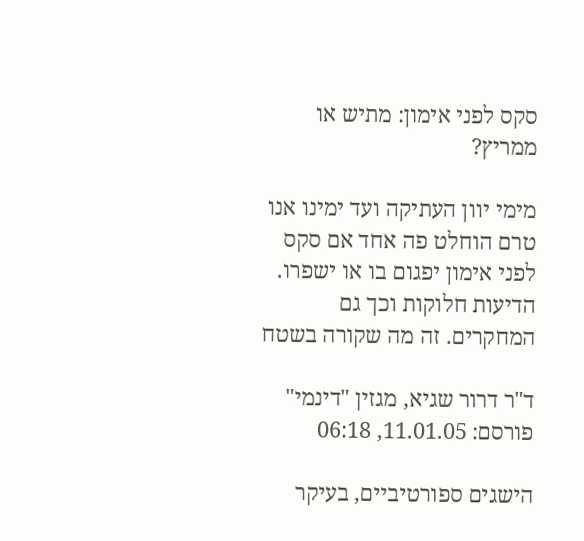סקס לפני אימון: מתיש או ממריץ?

מימי יוון העתיקה ועד ימינו אנו טרם הוחלט פה אחד אם סקס לפני אימון יפגום בו או ישפרו. הדיעות חלוקות וכך גם המחקרים. זה מה שקורה בשטח

ד"ר דרור שגיא, מגזין "דינמי" פורסם: 11.01.05, 06:18

הישגים ספורטיביים, בעיקר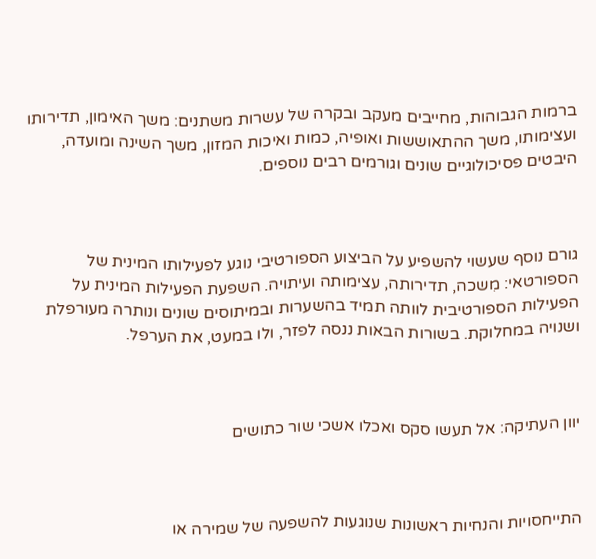ברמות הגבוהות, מחייבים מעקב ובקרה של עשרות משתנים: משך האימון, תדירותו ועצימותו, משך ההתאוששות ואופיה, כמות ואיכות המזון, משך השינה ומועדה, היבטים פסיכולוגיים שונים וגורמים רבים נוספים.



גורם נוסף שעשוי להשפיע על הביצוע הספורטיבי נוגע לפעילותו המינית של הספורטאי: מִשכה, תדירותה, עצימותה ועיתויה. השפעת הפעילות המינית על הפעילות הספורטיבית לוותה תמיד בהשערות ובמיתוסים שונים ונותרה מעורפלת ושנויה במחלוקת. בשורות הבאות ננסה לפזר, ולו במעט, את הערפל.



יוון העתיקה: אל תעשו סקס ואכלו אשכי שור כתושים



התייחסויות והנחיות ראשונות שנוגעות להשפעה של שמירה או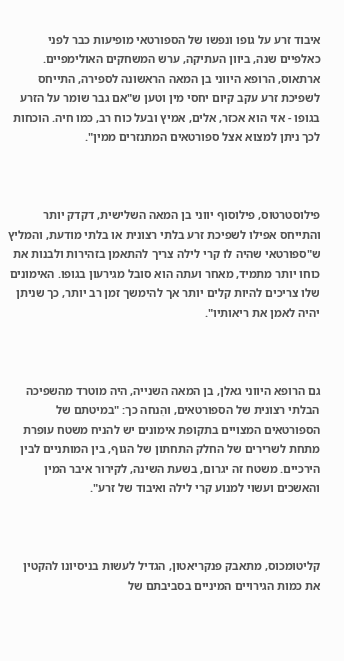איבוד זרע על גופו ונפשו של הספורטאי מופיעות כבר לפני כאלפיים שנה, ביוון העתיקה, ערש המשחקים האולימפיים. ארתאוס, הרופא היווני בן המאה הראשונה לספירה, התייחס לשפיכת זרע עקב קיום יחסי מין וטען ש"אם גבר שומר על הזרע בגופו - אזי הוא אכזר, אלים, אמיץ ובעל כוח רב, כמו חיה. הוכחות לכך ניתן למצוא אצל ספורטאים המתנזרים ממין".



פילוסטרטוס, פילוסוף יווני בן המאה השלישית, דקדק יותר והתייחס אפילו לשפיכת זרע בלתי רצונית או בלתי מודעת, והמליץ ש"ספורטאי שהיה לו קרי לילה צריך להתאמן בזהירות ולבנות את כוחו יותר מתמיד, מאחר ועתה הוא סובל מגירעון בגופו. האימונים שלו צריכים להיות קלים יותר אך להימשך זמן רב יותר, כך שניתן יהיה לאמן את ריאותיו".



גם הרופא היווני גאלן, בן המאה השנייה, היה מוטרד מהשפיכה הבלתי רצונית של הספורטאים, והִנחה כך: "במיטתם של הספורטאים המצויים בתקופת אימונים יש להניח משטח עופרת מתחת לשרירים של החלק התחתון של הגוף, בין המותניים לבין הירכיים. משטח זה יגרום, בשעת השינה, לקירור איבר המין והאשכים ועשוי למנוע קרי לילה ואיבוד של זרע".



קליטומכוס, מתאבק פנקריאטון, הגדיל לעשות בניסיונו להקטין את כמות הגירויים המיניים בסביבתם של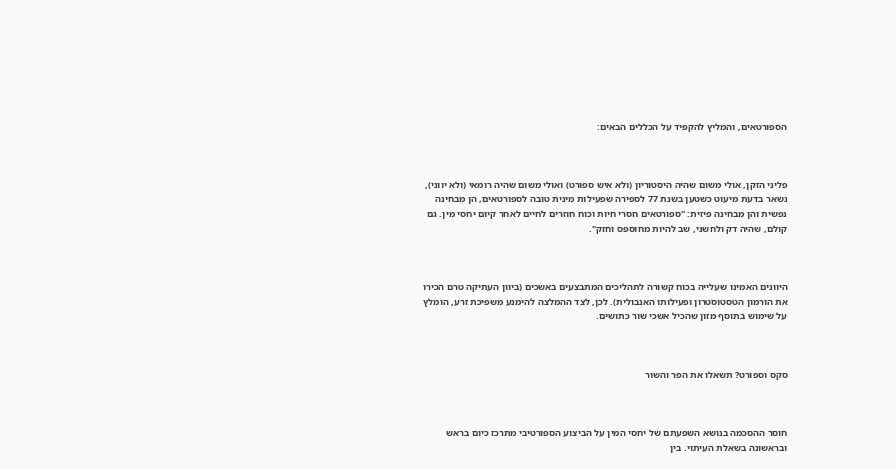הספורטאים, והמליץ להקפיד על הכללים הבאים:



פליני הזקן, אולי משום שהיה היסטוריון (ולא איש ספורט) ואולי משום שהיה רומאי (ולא יווני), נשאר בדעת מיעוט כשטען בשנת 77 לספירה שפעילות מינית טובה לספורטאים, הן מבחינה נפשית והן מבחינה פיזית: "ספורטאים חסרי חיות וכוח חוזרים לחיים לאחר קיום יחסי מין. גם קולם, שהיה דק ולחשני, שב להיות מחוספס וחזק".



היוונים האמינו שעלייה בכוח קשורה לתהליכים המתבצעים באשכים (ביוון העתיקה טרם הכירו את הורמון הטסטוסטרון ופעילותו האנבולית). לכן, לצד ההמלצה להימנע משפיכת זרע, הומלץ על שימוש בתוסף מזון שהכיל אשכי שור כתושים.



סקס וספורט? תשאלו את הפר והשור



חוסר ההסכמה בנושא השפעתם של יחסי המין על הביצוע הספורטיבי מתרכז כיום בראש ובראשונה בשאלת העיתוי. בין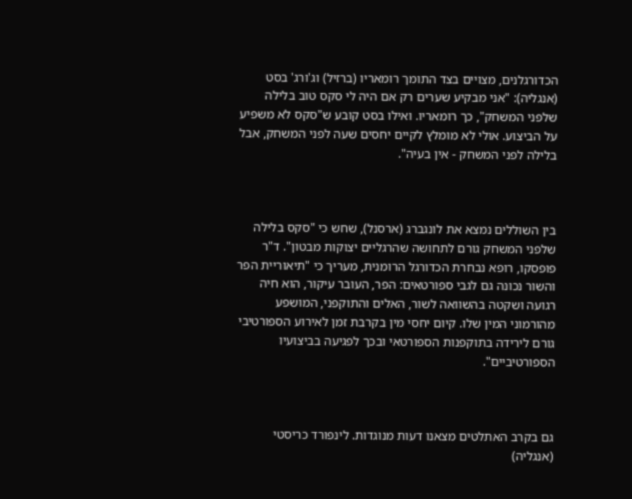הכדורגלנים, מצויים בצד התומך רומאריו (ברזיל) וג'ורג' בסט (אנגליה): "אני מבקיע שערים רק אם היה לי סקס טוב בלילה שלפני המשחק", כך רומאריו. ואילו בסט קובע ש"סקס לא משפיע על הביצוע. אולי לא מומלץ לקיים יחסים שעה לפני המשחק, אבל בלילה לפני המשחק - אין בעיה".



בין השוללים נמצא את לונגברג (ארסנל), שחש כי "סקס בלילה שלפני המשחק גורם לתחושה שהרגליים יצוקות מבטון". ד"ר פופסקו, רופא נבחרת הכדורגל הרומנית, מעריך כי "תיאוריית הפר והשור נכונה גם לגבי ספורטאים: הפר, העובר עיקור, הוא חיה רגועה ושקטה בהשוואה לשור, האלים והתוקפני, המושפע מהורמוני המין שלו. קיום יחסי מין בקרבת זמן לאירוע הספורטיבי גורם לירידה בתוקפנות הספורטאי ובכך לפגיעה בביצועיו הספורטיביים".



גם בקרב האתלטים מצאנו דעות מנוגדות. לינפורד כריסטי (אנגליה)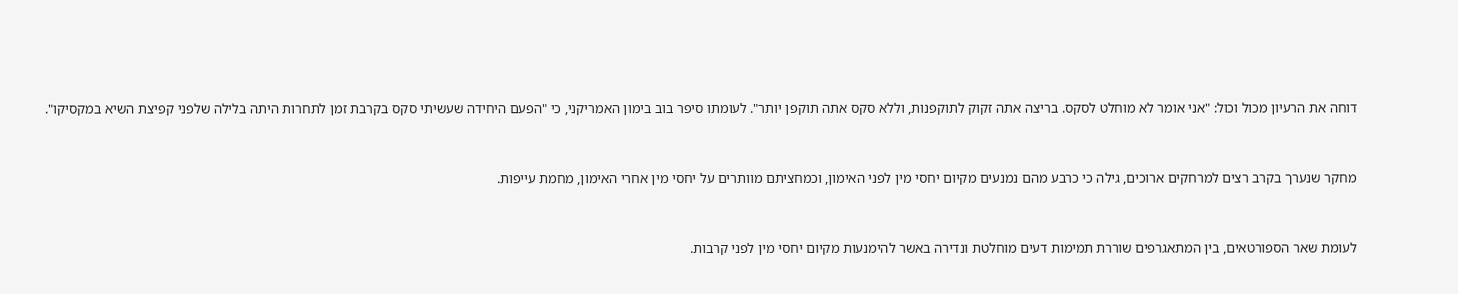דוחה את הרעיון מכול וכול: "אני אומר לא מוחלט לסקס. בריצה אתה זקוק לתוקפנות, וללא סקס אתה תוקפן יותר". לעומתו סיפר בוב בימון האמריקני, כי "הפעם היחידה שעשיתי סקס בקרבת זמן לתחרות היתה בלילה שלפני קפיצת השיא במקסיקו".



מחקר שנערך בקרב רצים למרחקים ארוכים, גילה כי כרבע מהם נמנעים מקיום יחסי מין לפני האימון, וכמחציתם מוותרים על יחסי מין אחרי האימון, מחמת עייפות.



לעומת שאר הספורטאים, בין המתאגרפים שוררת תמימות דעים מוחלטת ונדירה באשר להימנעות מקיום יחסי מין לפני קרבות.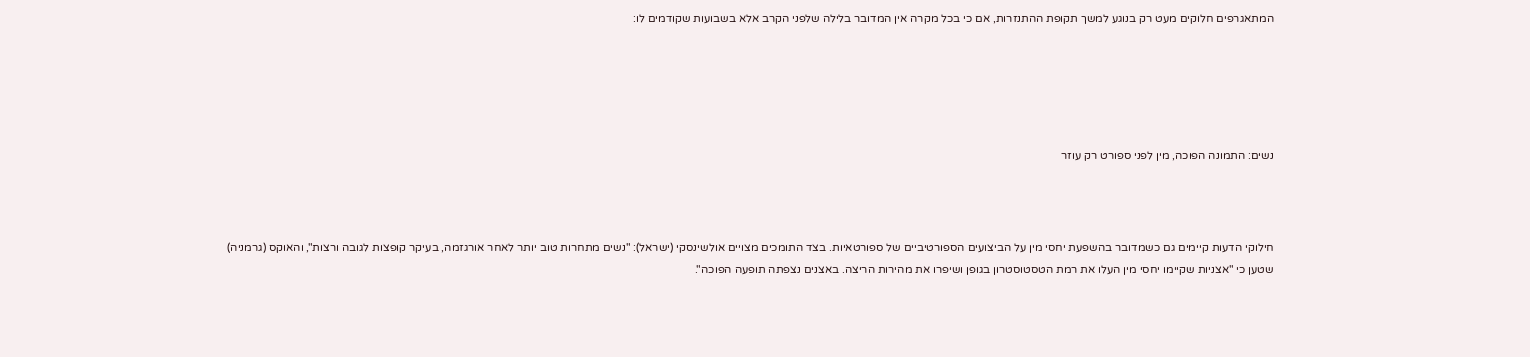המתאגרפים חלוקים מעט רק בנוגע למשך תקופת ההתנזרות, אם כי בכל מקרה אין המדובר בלילה שלפני הקרב אלא בשבועות שקודמים לו:





נשים: התמונה הפוכה, מין לפני ספורט רק עוזר



חילוקי הדעות קיימים גם כשמדובר בהשפעת יחסי מין על הביצועים הספורטיביים של ספורטאיות. בצד התומכים מצויים אולשינסקי (ישראל): "נשים מתחרות טוב יותר לאחר אורגזמה, בעיקר קופצות לגובה ורצות", והאוקס (גרמניה) שטען כי "אצניות שקיימו יחסי מין העלו את רמת הטסטוסטרון בגופן ושיפרו את מהירות הריצה. באצנים נצפתה תופעה הפוכה".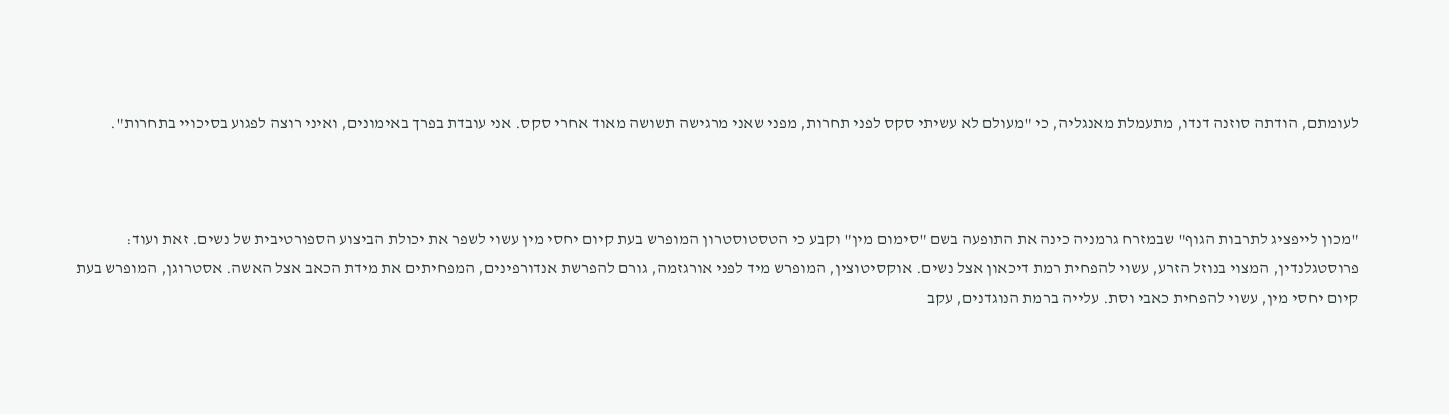לעומתם, הודתה סוזנה דנדו, מתעמלת מאנגליה, כי "מעולם לא עשיתי סקס לפני תחרות, מפני שאני מרגישה תשושה מאוד אחרי סקס. אני עובדת בפרך באימונים, ואיני רוצה לפגוע בסיכויי בתחרות".



"מכון לייפציג לתרבות הגוף" שבמזרח גרמניה כינה את התופעה בשם "סימום מין" וקבע כי הטסטוסטרון המופרש בעת קיום יחסי מין עשוי לשפר את יכולת הביצוע הספורטיבית של נשים. זאת ועוד: פרוסטגלנדין, המצוי בנוזל הזרע, עשוי להפחית רמת דיכאון אצל נשים. אוקסיטוצין, המופרש מיד לפני אורגזמה, גורם להפרשת אנדורפינים, המפחיתים את מידת הכאב אצל האשה. אסטרוגן, המופרש בעת קיום יחסי מין, עשוי להפחית כאבי וסת. עלייה ברמת הנוגדנים, עקב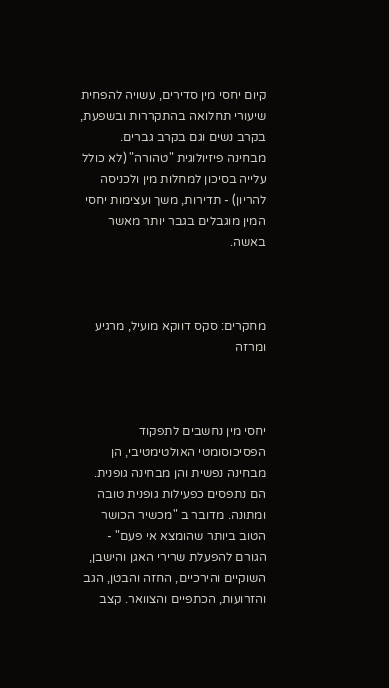קיום יחסי מין סדירים, עשויה להפחית שיעורי תחלואה בהתקררות ובשפעת, בקרב נשים וגם בקרב גברים. מבחינה פיזיולוגית "טהורה" (לא כולל עלייה בסיכון למחלות מין ולכניסה להריון) - תדירות, משך ועצימות יחסי המין מוגבלים בגבר יותר מאשר באשה.



מחקרים: סקס דווקא מועיל, מרגיע ומרזה



יחסי מין נחשבים לתפקוד הפסיכוסומטי האולטימטיבי, הן מבחינה נפשית והן מבחינה גופנית. הם נתפסים כפעילות גופנית טובה ומתונה. מדובר ב "מכשיר הכושר הטוב ביותר שהומצא אי פעם" - הגורם להפעלת שרירי האגן והישבן, השוקיים והירכיים, החזה והבטן, הגב והזרועות, הכתפיים והצוואר. קצב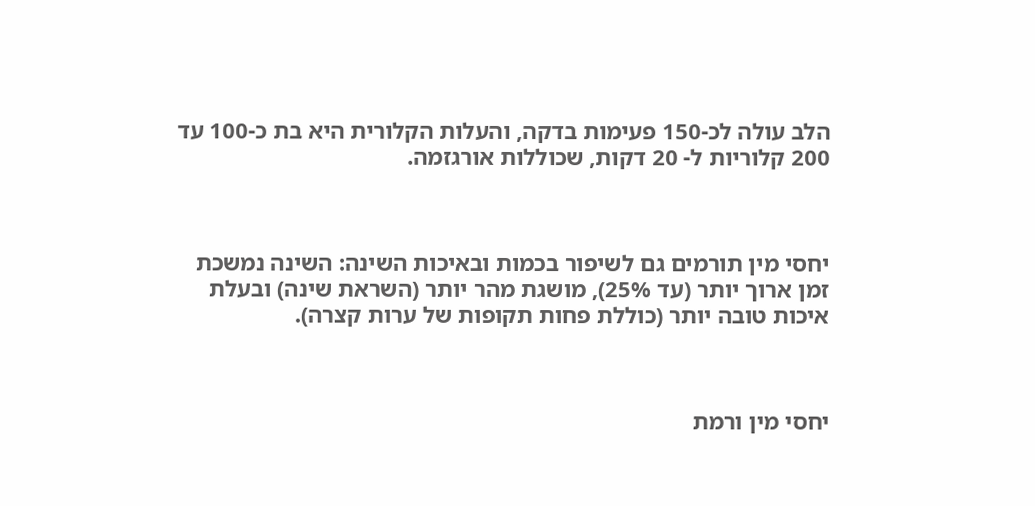הלב עולה לכ-150 פעימות בדקה, והעלות הקלורית היא בת כ-100 עד 200 קלוריות ל- 20 דקות, שכוללות אורגזמה.



יחסי מין תורמים גם לשיפור בכמות ובאיכות השינה: השינה נמשכת זמן ארוך יותר (עד 25%), מושגת מהר יותר (השראת שינה) ובעלת איכות טובה יותר (כוללת פחות תקופות של ערות קצרה).



יחסי מין ורמת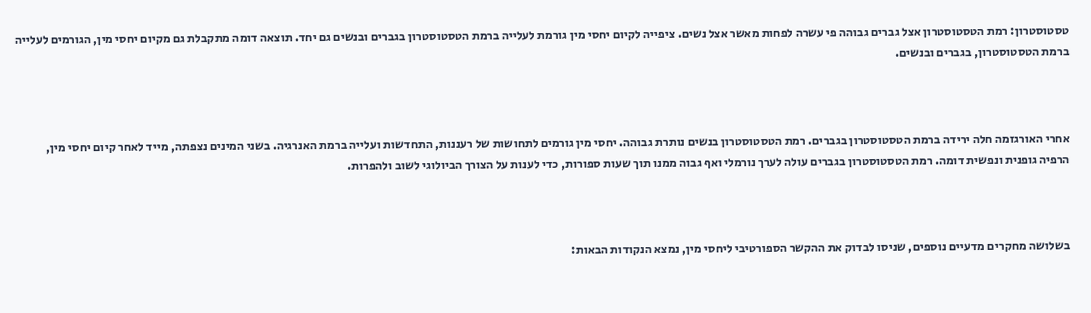טסטוסטרון: רמת הטסטוסטרון אצל גברים גבוהה פי עשרה לפחות מאשר אצל נשים. ציפייה לקיום יחסי מין גורמת לעלייה ברמת הטסטוסטרון בגברים ובנשים גם יחד. תוצאה דומה מתקבלת גם מקיום יחסי מין, הגורמים לעלייה ברמת הטסטוסטרון, בגברים ובנשים.



אחרי האורגזמה חלה ירידה ברמת הטסטוסטרון בגברים. רמת הטסטוסטרון בנשים נותרת גבוהה. יחסי מין גורמים לתחושות של רעננות, התחדשות ועלייה ברמת האנרגיה. בשני המינים נצפתה, מייד לאחר קיום יחסי מין, הרפיה גופנית ונפשית דומה. רמת הטסטוסטרון בגברים עולה לערך נורמלי ואף גבוה ממנו תוך שעות ספורות, כדי לענות על הצורך הביולוגי לשוב ולהפרות.



בשלושה מחקרים מדעיים נוספים, שניסו לבדוק את ההקשר הספורטיבי ליחסי מין, נמצא הנקודות הבאות: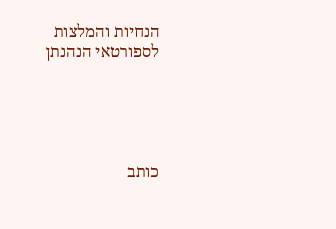הנחיות והמלצות לספורטאי הנהנתן





כותב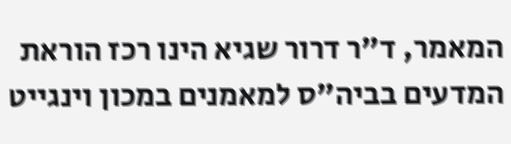המאמר, ד"ר דרור שגיא הינו רכז הוראת המדעים בביה"ס למאמנים במכון וינגייט